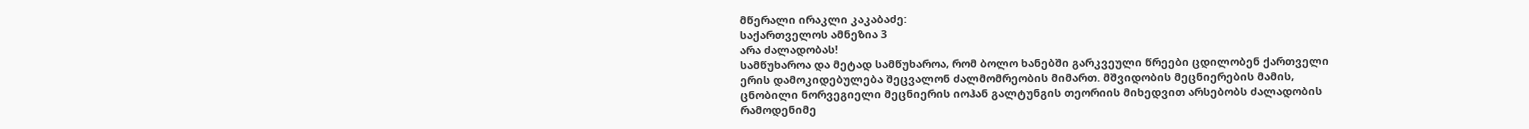მწერალი ირაკლი კაკაბაძე:
საქართველოს ამნეზია 3
არა ძალადობას!
სამწუხაროა და მეტად სამწუხაროა, რომ ბოლო ხანებში გარკვეული წრეები ცდილობენ ქართველი ერის დამოკიდებულება შეცვალონ ძალმომრეობის მიმართ. მშვიდობის მეცნიერების მამის, ცნობილი ნორვეგიელი მეცნიერის იოჰან გალტუნგის თეორიის მიხედვით არსებობს ძალადობის რამოდენიმე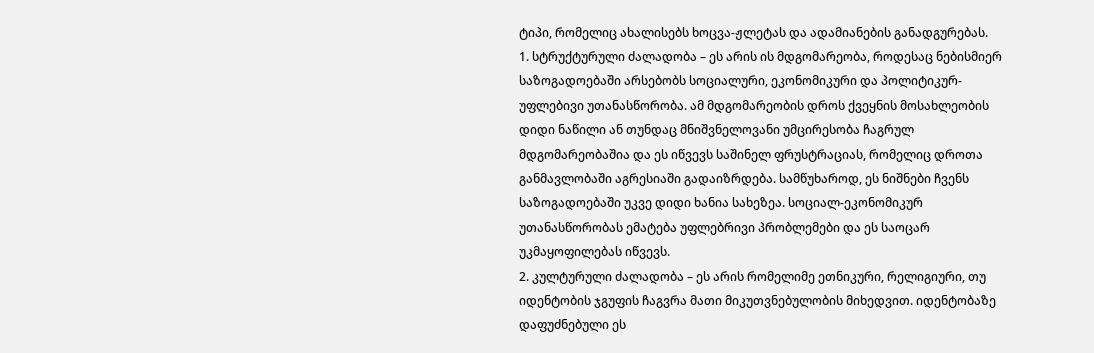ტიპი, რომელიც ახალისებს ხოცვა-ჟლეტას და ადამიანების განადგურებას.
1. სტრუქტურული ძალადობა – ეს არის ის მდგომარეობა, როდესაც ნებისმიერ საზოგადოებაში არსებობს სოციალური, ეკონომიკური და პოლიტიკურ-უფლებივი უთანასწორობა. ამ მდგომარეობის დროს ქვეყნის მოსახლეობის დიდი ნაწილი ან თუნდაც მნიშვნელოვანი უმცირესობა ჩაგრულ მდგომარეობაშია და ეს იწვევს საშინელ ფრუსტრაციას, რომელიც დროთა განმავლობაში აგრესიაში გადაიზრდება. სამწუხაროდ, ეს ნიშნები ჩვენს საზოგადოებაში უკვე დიდი ხანია სახეზეა. სოციალ-ეკონომიკურ უთანასწორობას ემატება უფლებრივი პრობლემები და ეს საოცარ უკმაყოფილებას იწვევს.
2. კულტურული ძალადობა – ეს არის რომელიმე ეთნიკური, რელიგიური, თუ იდენტობის ჯგუფის ჩაგვრა მათი მიკუთვნებულობის მიხედვით. იდენტობაზე დაფუძნებული ეს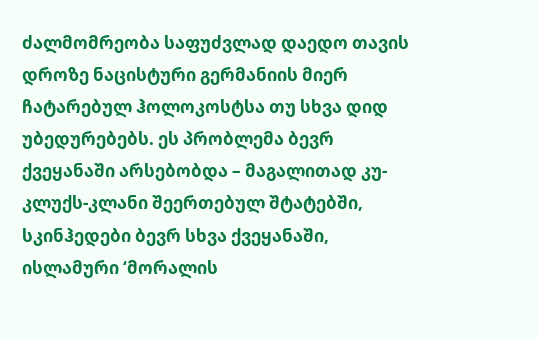ძალმომრეობა საფუძვლად დაედო თავის დროზე ნაცისტური გერმანიის მიერ ჩატარებულ ჰოლოკოსტსა თუ სხვა დიდ უბედურებებს. ეს პრობლემა ბევრ ქვეყანაში არსებობდა – მაგალითად კუ-კლუქს-კლანი შეერთებულ შტატებში, სკინჰედები ბევრ სხვა ქვეყანაში, ისლამური ‘მორალის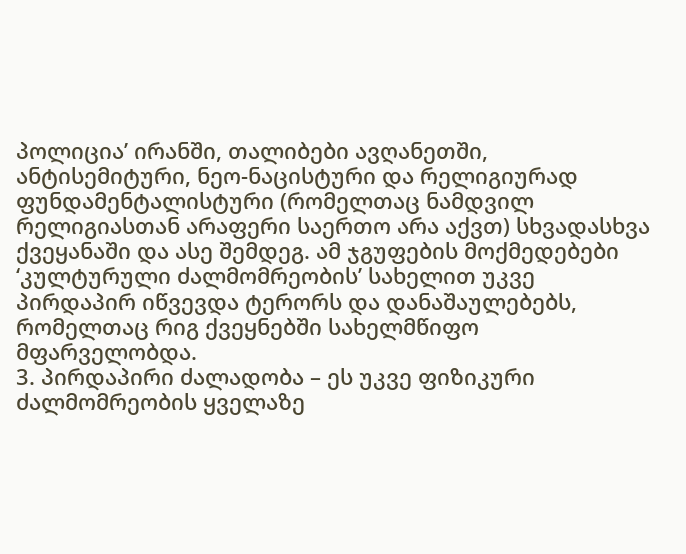პოლიცია’ ირანში, თალიბები ავღანეთში, ანტისემიტური, ნეო-ნაცისტური და რელიგიურად ფუნდამენტალისტური (რომელთაც ნამდვილ რელიგიასთან არაფერი საერთო არა აქვთ) სხვადასხვა ქვეყანაში და ასე შემდეგ. ამ ჯგუფების მოქმედებები ‘კულტურული ძალმომრეობის’ სახელით უკვე პირდაპირ იწვევდა ტერორს და დანაშაულებებს, რომელთაც რიგ ქვეყნებში სახელმწიფო მფარველობდა.
3. პირდაპირი ძალადობა – ეს უკვე ფიზიკური ძალმომრეობის ყველაზე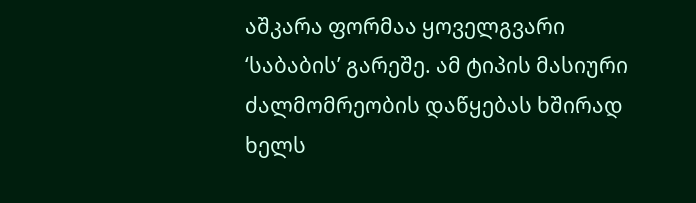აშკარა ფორმაა ყოველგვარი ‘საბაბის’ გარეშე. ამ ტიპის მასიური ძალმომრეობის დაწყებას ხშირად ხელს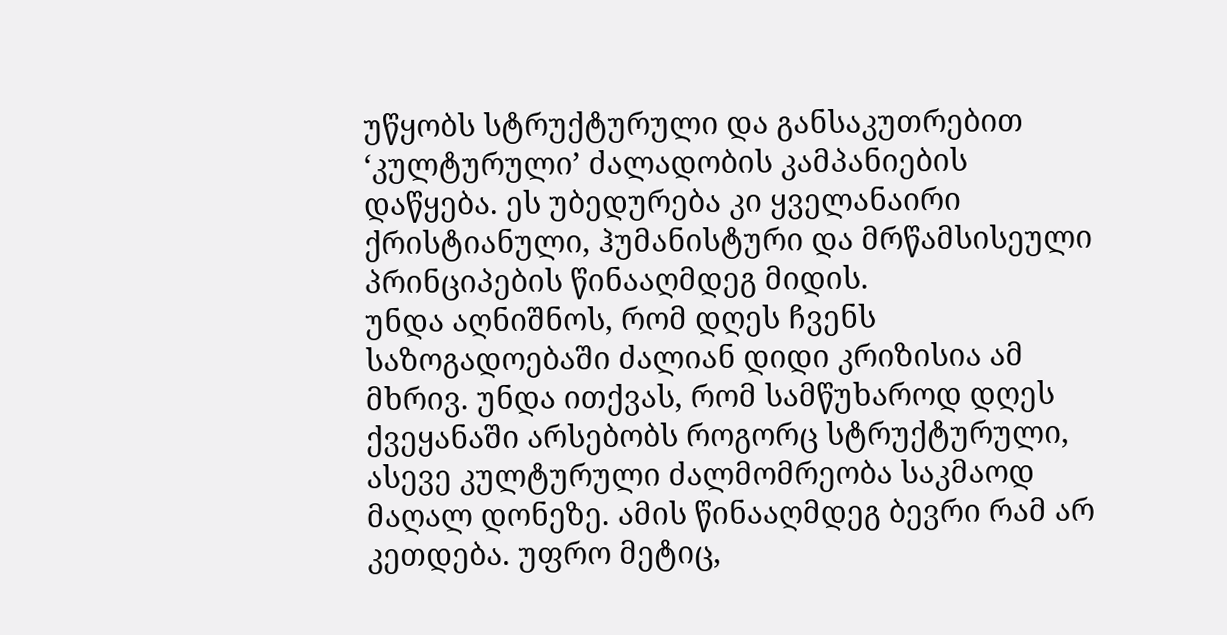უწყობს სტრუქტურული და განსაკუთრებით ‘კულტურული’ ძალადობის კამპანიების დაწყება. ეს უბედურება კი ყველანაირი ქრისტიანული, ჰუმანისტური და მრწამსისეული პრინციპების წინააღმდეგ მიდის.
უნდა აღნიშნოს, რომ დღეს ჩვენს საზოგადოებაში ძალიან დიდი კრიზისია ამ მხრივ. უნდა ითქვას, რომ სამწუხაროდ დღეს ქვეყანაში არსებობს როგორც სტრუქტურული, ასევე კულტურული ძალმომრეობა საკმაოდ მაღალ დონეზე. ამის წინააღმდეგ ბევრი რამ არ კეთდება. უფრო მეტიც,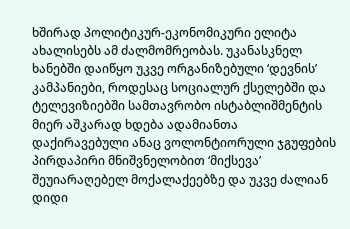ხშირად პოლიტიკურ-ეკონომიკური ელიტა ახალისებს ამ ძალმომრეობას. უკანასკნელ ხანებში დაიწყო უკვე ორგანიზებული ‘დევნის’ კამპანიები, როდესაც სოციალურ ქსელებში და ტელევიზიებში სამთავრობო ისტაბლიშმენტის მიერ აშკარად ხდება ადამიანთა დაქირავებული ანაც ვოლონტიორული ჯგუფების პირდაპირი მნიშვნელობით ‘მიქსევა’ შეუიარაღებელ მოქალაქეებზე და უკვე ძალიან დიდი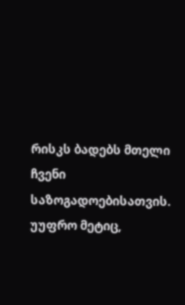რისკს ბადებს მთელი ჩვენი საზოგადოებისათვის. უუფრო მეტიც,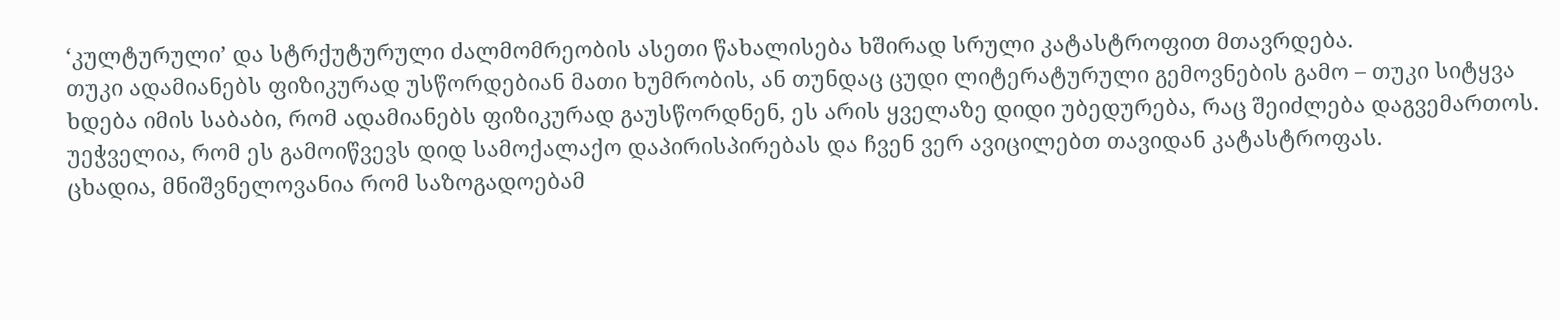‘კულტურული’ და სტრქუტურული ძალმომრეობის ასეთი წახალისება ხშირად სრული კატასტროფით მთავრდება.
თუკი ადამიანებს ფიზიკურად უსწორდებიან მათი ხუმრობის, ან თუნდაც ცუდი ლიტერატურული გემოვნების გამო – თუკი სიტყვა ხდება იმის საბაბი, რომ ადამიანებს ფიზიკურად გაუსწორდნენ, ეს არის ყველაზე დიდი უბედურება, რაც შეიძლება დაგვემართოს. უეჭველია, რომ ეს გამოიწვევს დიდ სამოქალაქო დაპირისპირებას და ჩვენ ვერ ავიცილებთ თავიდან კატასტროფას.
ცხადია, მნიშვნელოვანია რომ საზოგადოებამ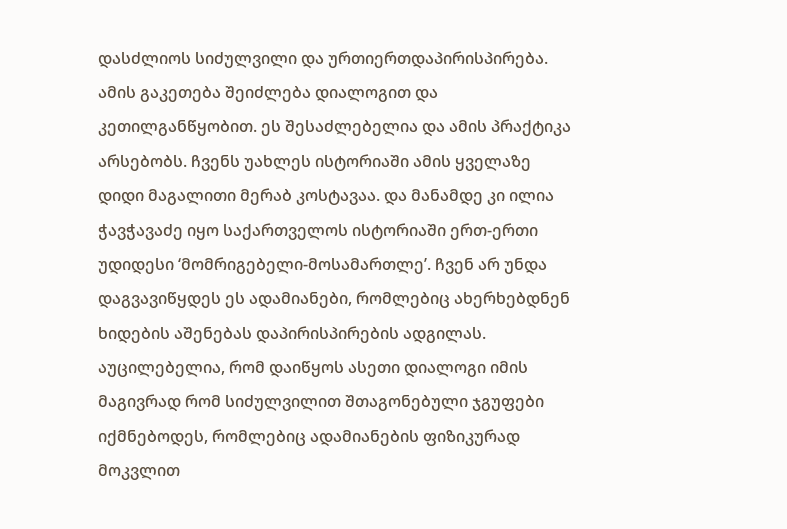დასძლიოს სიძულვილი და ურთიერთდაპირისპირება. ამის გაკეთება შეიძლება დიალოგით და კეთილგანწყობით. ეს შესაძლებელია და ამის პრაქტიკა არსებობს. ჩვენს უახლეს ისტორიაში ამის ყველაზე დიდი მაგალითი მერაბ კოსტავაა. და მანამდე კი ილია ჭავჭავაძე იყო საქართველოს ისტორიაში ერთ-ერთი უდიდესი ‘მომრიგებელი-მოსამართლე’. ჩვენ არ უნდა დაგვავიწყდეს ეს ადამიანები, რომლებიც ახერხებდნენ ხიდების აშენებას დაპირისპირების ადგილას.
აუცილებელია, რომ დაიწყოს ასეთი დიალოგი იმის მაგივრად რომ სიძულვილით შთაგონებული ჯგუფები იქმნებოდეს, რომლებიც ადამიანების ფიზიკურად მოკვლით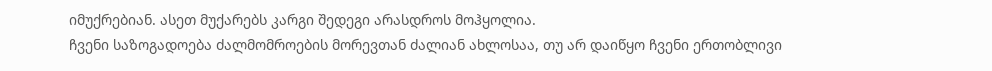იმუქრებიან. ასეთ მუქარებს კარგი შედეგი არასდროს მოჰყოლია.
ჩვენი საზოგადოება ძალმომროების მორევთან ძალიან ახლოსაა, თუ არ დაიწყო ჩვენი ერთობლივი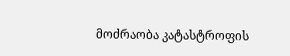მოძრაობა კატასტროფის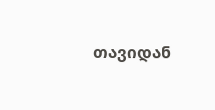თავიდან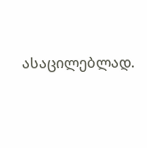ასაცილებლად.